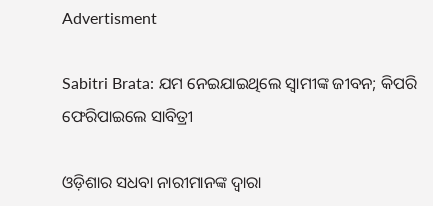Advertisment

Sabitri Brata: ଯମ ନେଇଯାଇଥିଲେ ସ୍ୱାମୀଙ୍କ ଜୀବନ; କିପରି ଫେରିପାଇଲେ ସାବିତ୍ରୀ

ଓଡ଼ିଶାର ସଧବା ନାରୀମାନଙ୍କ ଦ୍ୱାରା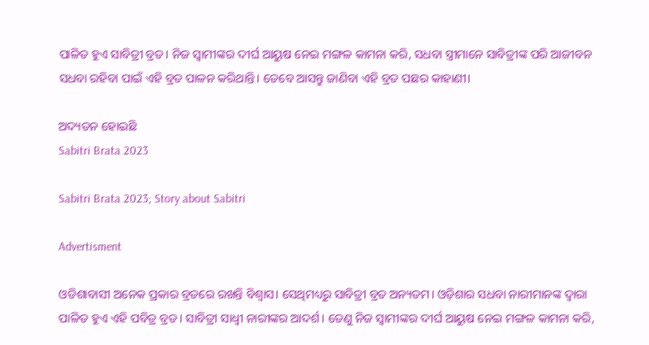ପାଳିତ ହୁଏ ସାବିତ୍ରୀ ବ୍ରତ। ନିଜ ସ୍ୱାମୀଙ୍କର ଦୀର୍ଘ ଆୟୁଷ ନେଇ ମଙ୍ଗଳ କାମନା କରି, ସଧବା ସ୍ତ୍ରୀମାନେ ସାବିତ୍ରୀଙ୍କ ପରି ଆଜୀବନ ସଧବା ରହିବା ପାଇଁ ଏହି ବ୍ରତ ପାଳନ କରିଥାନ୍ତି। ତେବେ ଆସନ୍ତୁ ଜାଣିବା ଏହି ବ୍ରତ ପଛର କାହାଣୀ।

ଅଦ୍ୟତନ ହୋଇଛି
Sabitri Brata 2023

Sabitri Brata 2023; Story about Sabitri

Advertisment

ଓଡିଶାବାସୀ ଅନେକ ପ୍ରକାର ବ୍ରତରେ ରଖନ୍ତି ବିଶ୍ୱାସ। ସେଥିମଧ୍ୟରୁ ସାବିତ୍ରୀ ବ୍ରତ ଅନ୍ୟତମ। ଓଡ଼ିଶାର ସଧବା ନାରୀମାନଙ୍କ ଦ୍ୱାରା ପାଳିତ ହୁଏ ଏହି ପବିତ୍ର ବ୍ରତ। ସାବିତ୍ରୀ ସାଧ୍ୱୀ ନାରୀଙ୍କର ଆଦର୍ଶ। ତେଣୁ ନିଜ ସ୍ୱାମୀଙ୍କର ଦୀର୍ଘ ଆୟୁଷ ନେଇ ମଙ୍ଗଳ କାମନା କରି,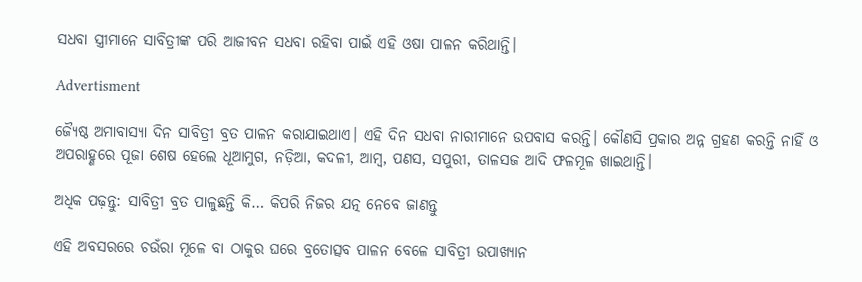ସଧବା ସ୍ତ୍ରୀମାନେ ସାବିତ୍ରୀଙ୍କ ପରି ଆଜୀବନ ସଧବା ରହିବା ପାଇଁ ଏହି ଓଷା ପାଳନ କରିଥାନ୍ତି।

Advertisment

ଜ୍ୟୈଷ୍ଠ ଅମାବାସ୍ୟା ଦିନ ସାବିତ୍ରୀ ବ୍ରତ ପାଳନ କରାଯାଇଥାଏ। ଏହି ଦିନ ସଧବା ନାରୀମାନେ ଉପବାସ କରନ୍ତି। କୌଣସି ପ୍ରକାର ଅନ୍ନ ଗ୍ରହଣ କରନ୍ତି ନାହିଁ ଓ ଅପରାହ୍ଣରେ ପୂଜା ଶେଷ ହେଲେ ଧୂଆମୁଗ, ନଡ଼ିଆ, କଦଳୀ, ଆମ୍ବ, ପଣସ, ସପୁରୀ, ତାଳସଜ ଆଦି ଫଳମୂଳ ଖାଇଥାନ୍ତି।

ଅଧିକ ପଢ଼ନ୍ତୁ: ସାବିତ୍ରୀ ବ୍ରତ ପାଳୁଛନ୍ତି କି… କିପରି ନିଜର ଯତ୍ନ ନେବେ ଜାଣନ୍ତୁ

ଏହି ଅବସରରେ ଚଉଁରା ମୂଳେ ବା ଠାକୁର ଘରେ ବ୍ରତୋତ୍ସବ ପାଳନ ବେଳେ ସାବିତ୍ରୀ ଉପାଖ୍ୟାନ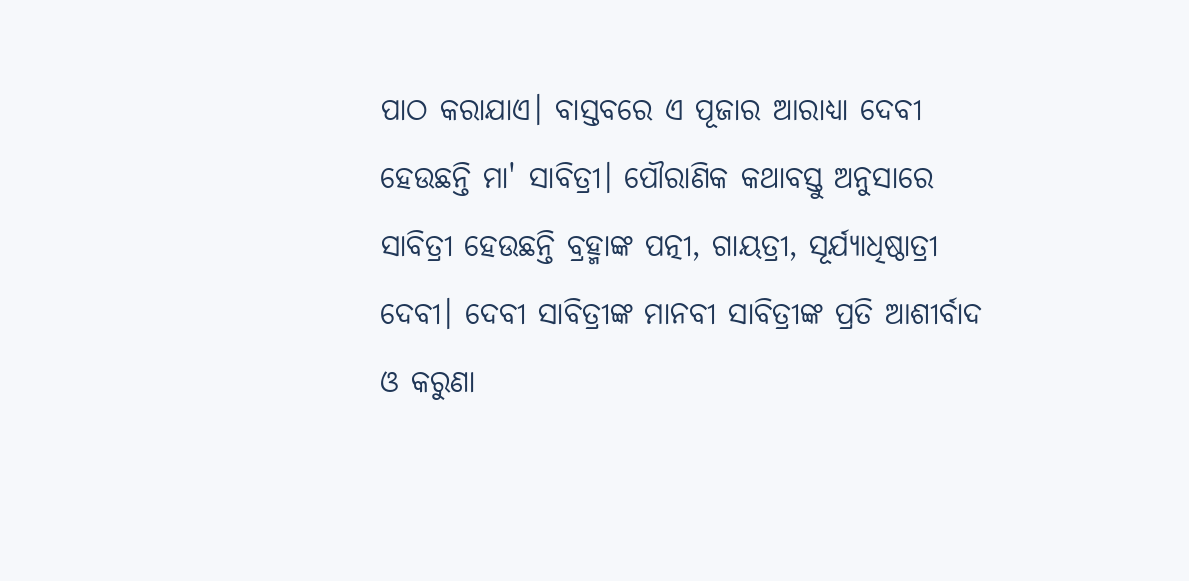ପାଠ କରାଯାଏ। ବାସ୍ତବରେ ଏ ପୂଜାର ଆରାଧ୍ୟା ଦେବୀ ହେଉଛନ୍ତି ମା' ସାବିତ୍ରୀ। ପୌରାଣିକ କଥାବସ୍ତୁ ଅନୁସାରେ ସାବିତ୍ରୀ ହେଉଛନ୍ତି ବ୍ରହ୍ମାଙ୍କ ପତ୍ନୀ, ଗାୟତ୍ରୀ, ସୂର୍ଯ୍ୟାଧିଷ୍ଠାତ୍ରୀ ଦେବୀ। ଦେବୀ ସାବିତ୍ରୀଙ୍କ ମାନବୀ ସାବିତ୍ରୀଙ୍କ ପ୍ରତି ଆଶୀର୍ବାଦ ଓ କରୁଣା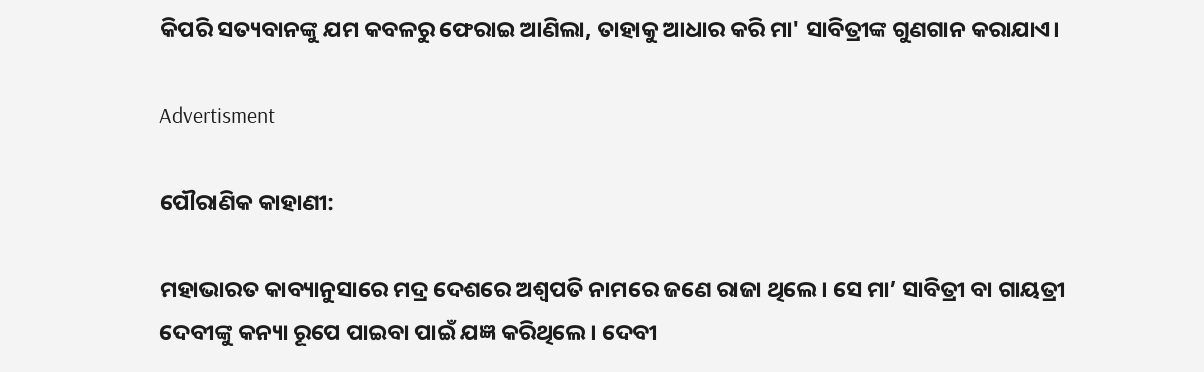କିପରି ସତ୍ୟବାନଙ୍କୁ ଯମ କବଳରୁ ଫେରାଇ ଆଣିଲା, ତାହାକୁ ଆଧାର କରି ମା' ସାବିତ୍ରୀଙ୍କ ଗୁଣଗାନ କରାଯାଏ।

Advertisment

ପୌରାଣିକ କାହାଣୀ:

ମହାଭାରତ କାବ୍ୟାନୁସାରେ ମଦ୍ର ଦେଶରେ ଅଶ୍ୱପତି ନାମରେ ଜଣେ ରାଜା ଥିଲେ। ସେ ମା’ ସାବିତ୍ରୀ ବା ଗାୟତ୍ରୀ ଦେବୀଙ୍କୁ କନ୍ୟା ରୂପେ ପାଇବା ପାଇଁ ଯଜ୍ଞ କରିଥିଲେ। ଦେବୀ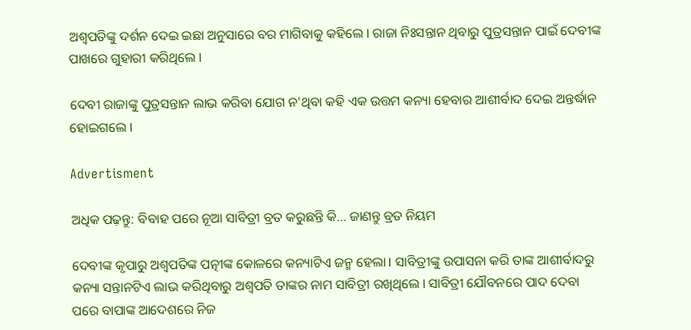ଅଶ୍ୱପତିଙ୍କୁ ଦର୍ଶନ ଦେଇ ଇଛା ଅନୁସାରେ ବର ମାଗିବାକୁ କହିଲେ। ରାଜା ନିଃସନ୍ତାନ ଥିବାରୁ ପୁତ୍ରସନ୍ତାନ ପାଇଁ ଦେବୀଙ୍କ ପାଖରେ ଗୁହାରୀ କରିଥିଲେ।

ଦେବୀ ରାଜାଙ୍କୁ ପୁତ୍ରସନ୍ତାନ ଲାଭ କରିବା ଯୋଗ ନ'ଥିବା କହି ଏକ ଉତ୍ତମ କନ୍ୟା ହେବାର ଆଶୀର୍ବାଦ ଦେଇ ଅନ୍ତର୍ଦ୍ଧାନ ହୋଇଗଲେ।

Advertisment

ଅଧିକ ପଢ଼ନ୍ତୁ: ବିବାହ ପରେ ନୂଆ ସାବିତ୍ରୀ ବ୍ରତ କରୁଛନ୍ତି କି… ଜାଣନ୍ତୁ ବ୍ରତ ନିୟମ

ଦେବୀଙ୍କ କୃପାରୁ ଅଶ୍ୱପତିଙ୍କ ପତ୍ନୀଙ୍କ କୋଳରେ କନ୍ୟାଟିଏ ଜନ୍ମ ହେଲା। ସାବିତ୍ରୀଙ୍କୁ ଉପାସନା କରି ତାଙ୍କ ଆଶୀର୍ବାଦରୁ କନ୍ୟା ସନ୍ତାନଟିଏ ଲାଭ କରିଥିବାରୁ ଅଶ୍ୱପତି ତାଙ୍କର ନାମ ସାବିତ୍ରୀ ରଖିଥିଲେ। ସାବିତ୍ରୀ ଯୌବନରେ ପାଦ ଦେବା ପରେ ବାପାଙ୍କ ଆଦେଶରେ ନିଜ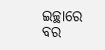ଇଚ୍ଛାରେ ବର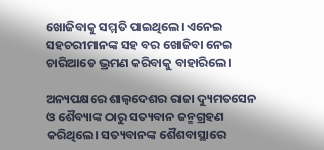ଖୋଜିବାକୁ ସମ୍ମତି ପାଇଥିଲେ। ଏନେଇ ସହଚରୀମାନଙ୍କ ସହ ବର ଖୋଜିବା ନେଇ ଚାରିଆଡେ ଭ୍ରମଣ କରିବାକୁ ବାହାରିଲେ।

ଅନ୍ୟପକ୍ଷରେ ଶାଲ୍ୱଦେଶର ରାଜା ଦ୍ୟୁମତସେନ ଓ ଶୈବ୍ୟାଙ୍କ ଠାରୁ ସତ୍ୟବାନ ଜନ୍ମଗ୍ରହଣ କରିଥିଲେ। ସତ୍ୟବାନଙ୍କ ଶୈଶବାସ୍ଥାରେ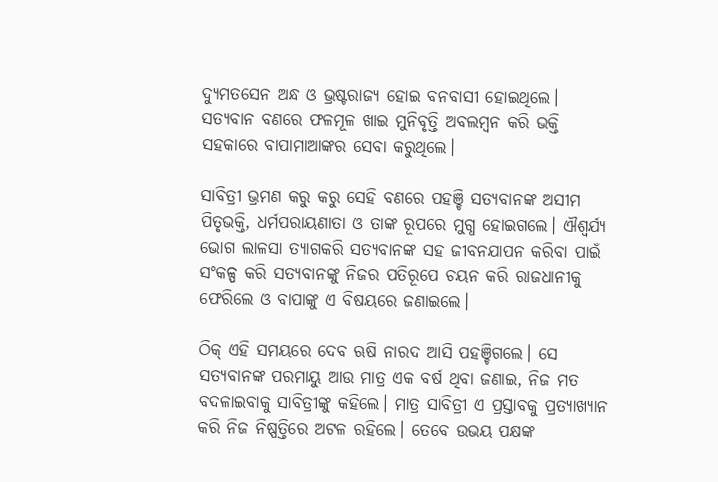ଦ୍ୟୁମତସେନ ଅନ୍ଧ ଓ ଭ୍ରଷ୍ଟରାଜ୍ୟ ହୋଇ ବନବାସୀ ହୋଇଥିଲେ। ସତ୍ୟବାନ ବଣରେ ଫଳମୂଳ ଖାଇ ମୁନିବୃତ୍ତି ଅବଲମ୍ବନ କରି ଭକ୍ତି ସହକାରେ ବାପାମାଆଙ୍କର ସେବା କରୁଥିଲେ।

ସାବିତ୍ରୀ ଭ୍ରମଣ କରୁ କରୁ ସେହି ବଣରେ ପହଞ୍ଚି ସତ୍ୟବାନଙ୍କ ଅସୀମ ପିତୃଭକ୍ତି, ଧର୍ମପରାୟଣାତା ଓ ତାଙ୍କ ରୂପରେ ମୁଗ୍ଧ ହୋଇଗଲେ। ଐଶ୍ୱର୍ଯ୍ୟ ଭୋଗ ଲାଳସା ତ୍ୟାଗକରି ସତ୍ୟବାନଙ୍କ ସହ ଜୀବନଯାପନ କରିବା ପାଇଁ ସଂକଳ୍ପ କରି ସତ୍ୟବାନଙ୍କୁ ନିଜର ପତିରୂପେ ଚୟନ କରି ରାଜଧାନୀକୁ ଫେରିଲେ ଓ ବାପାଙ୍କୁ ଏ ବିଷୟରେ ଜଣାଇଲେ।

ଠିକ୍ ଏହି ସମୟରେ ଦେବ ଋଷି ନାରଦ ଆସି ପହଞ୍ଚିଗଲେ। ସେ ସତ୍ୟବାନଙ୍କ ପରମାୟୁ ଆଉ ମାତ୍ର ଏକ ବର୍ଷ ଥିବା ଜଣାଇ, ନିଜ ମତ ବଦଳାଇବାକୁ ସାବିତ୍ରୀଙ୍କୁ କହିଲେ। ମାତ୍ର ସାବିତ୍ରୀ ଏ ପ୍ରସ୍ତାବକୁ ପ୍ରତ୍ୟାଖ୍ୟାନ କରି ନିଜ ନିଷ୍ପତ୍ତିରେ ଅଟଳ ରହିଲେ। ତେବେ ଉଭୟ ପକ୍ଷଙ୍କ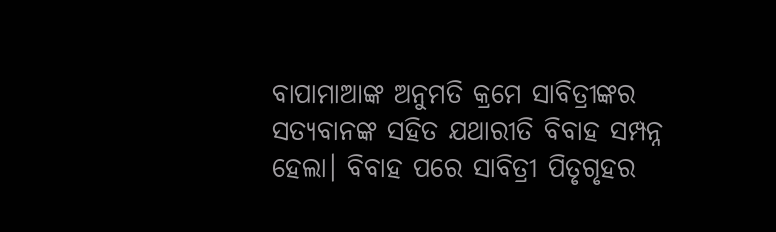ବାପାମାଆଙ୍କ ଅନୁମତି କ୍ରମେ ସାବିତ୍ରୀଙ୍କର ସତ୍ୟବାନଙ୍କ ସହିତ ଯଥାରୀତି ବିବାହ ସମ୍ପନ୍ନ ହେଲା। ବିବାହ ପରେ ସାବିତ୍ରୀ ପିତୃଗୃହର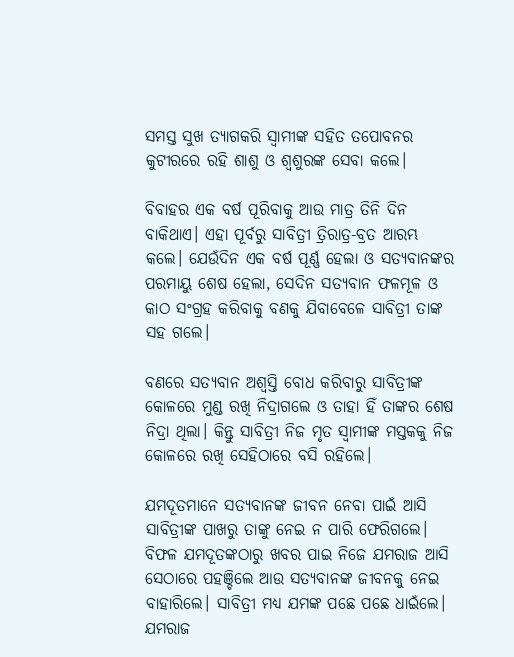ସମସ୍ତ ସୁଖ ତ୍ୟାଗକରି ସ୍ୱାମୀଙ୍କ ସହିତ ତପୋବନର କୁଟୀରରେ ରହି ଶାଶୁ ଓ ଶ୍ୱଶୁରଙ୍କ ସେବା କଲେ।

ବିବାହର ଏକ ବର୍ଷ ପୂରିବାକୁ ଆଉ ମାତ୍ର ତିନି ଦିନ ବାକିଥାଏ। ଏହା ପୂର୍ବରୁ ସାବିତ୍ରୀ ତ୍ରିରାତ୍ର-ବ୍ରତ ଆରମ୍ଭ କଲେ। ଯେଉଁଦିନ ଏକ ବର୍ଷ ପୂର୍ଣ୍ଣ ହେଲା ଓ ସତ୍ୟବାନଙ୍କର ପରମାୟୁ ଶେଷ ହେଲା, ସେଦିନ ସତ୍ୟବାନ ଫଳମୂଳ ଓ କାଠ ସଂଗ୍ରହ କରିବାକୁ ବଣକୁ ଯିବାବେଳେ ସାବିତ୍ରୀ ତାଙ୍କ ସହ ଗଲେ।

ବଣରେ ସତ୍ୟବାନ ଅଶ୍ୱସ୍ତି ବୋଧ କରିବାରୁ ସାବିତ୍ରୀଙ୍କ କୋଳରେ ମୁଣ୍ଡ ରଖି ନିଦ୍ରାଗଲେ ଓ ତାହା ହିଁ ତାଙ୍କର ଶେଷ ନିଦ୍ରା ଥିଲା। କିନ୍ତୁ ସାବିତ୍ରୀ ନିଜ ମୃତ ସ୍ୱାମୀଙ୍କ ମସ୍ତକକୁ ନିଜ କୋଳରେ ରଖି ସେହିଠାରେ ବସି ରହିଲେ।

ଯମଦୂତମାନେ ସତ୍ୟବାନଙ୍କ ଜୀବନ ନେବା ପାଇଁ ଆସି ସାବିତ୍ରୀଙ୍କ ପାଖରୁ ତାଙ୍କୁ ନେଇ ନ ପାରି ଫେରିଗଲେ। ବିଫଳ ଯମଦୂତଙ୍କଠାରୁ ଖବର ପାଇ ନିଜେ ଯମରାଜ ଆସି ସେଠାରେ ପହଞ୍ଚିଲେ ଆଉ ସତ୍ୟବାନଙ୍କ ଜୀବନକୁ ନେଇ ବାହାରିଲେ। ସାବିତ୍ରୀ ମଧ୍ୟ ଯମଙ୍କ ପଛେ ପଛେ ଧାଇଁଲେ। ଯମରାଜ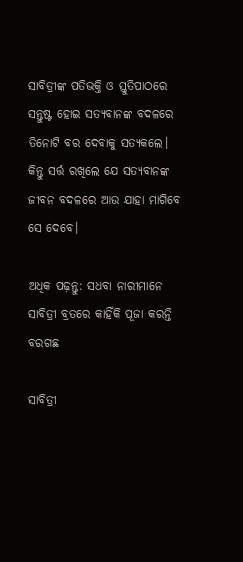ସାବିତ୍ରୀଙ୍କ ପତିଭକ୍ତି ଓ ସ୍ତୁତିପାଠରେ ସନ୍ତୁଷ୍ଟ ହୋଇ ସତ୍ୟବାନଙ୍କ ବଦଳରେ ତିନୋଟି ବର ଦେବାକୁ ସତ୍ୟକଲେ। କିନ୍ତୁ ସର୍ତ୍ତ ରଖିଲେ ଯେ ସତ୍ୟବାନଙ୍କ ଜୀବନ ବଦଳରେ ଆଉ ଯାହା ମାଗିବେ ସେ ଦେବେ।

ଅଧିକ ପଢ଼ନ୍ତୁ: ସଧବା ନାରୀମାନେ ସାବିତ୍ରୀ ବ୍ରତରେ କାହିଁକି ପୂଜା କରନ୍ତି ବରଗଛ

ସାବିତ୍ରୀ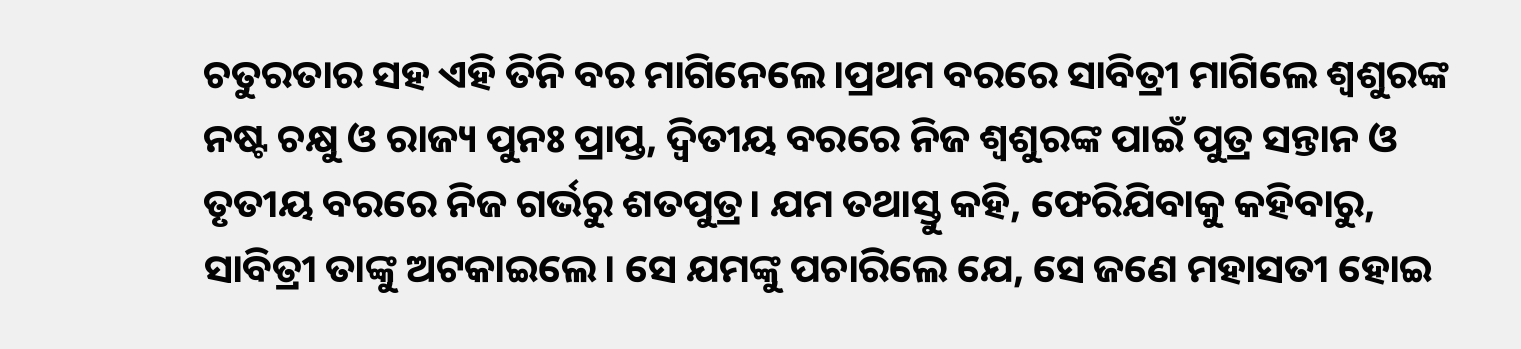ଚତୁରତାର ସହ ଏହି ତିନି ବର ମାଗିନେଲେ।ପ୍ରଥମ ବରରେ ସାବିତ୍ରୀ ମାଗିଲେ ଶ୍ୱଶୁରଙ୍କ ନଷ୍ଟ ଚକ୍ଷୁ ଓ ରାଜ୍ୟ ପୁନଃ ପ୍ରାପ୍ତ, ଦ୍ୱିତୀୟ ବରରେ ନିଜ ଶ୍ୱଶୁରଙ୍କ ପାଇଁ ପୁତ୍ର ସନ୍ତାନ ଓ ତୃତୀୟ ବରରେ ନିଜ ଗର୍ଭରୁ ଶତପୁତ୍ର। ଯମ ତଥାସ୍ତୁ କହି, ଫେରିଯିବାକୁ କହିବାରୁ, ସାବିତ୍ରୀ ତାଙ୍କୁ ଅଟକାଇଲେ। ସେ ଯମଙ୍କୁ ପଚାରିଲେ ଯେ, ସେ ଜଣେ ମହାସତୀ ହୋଇ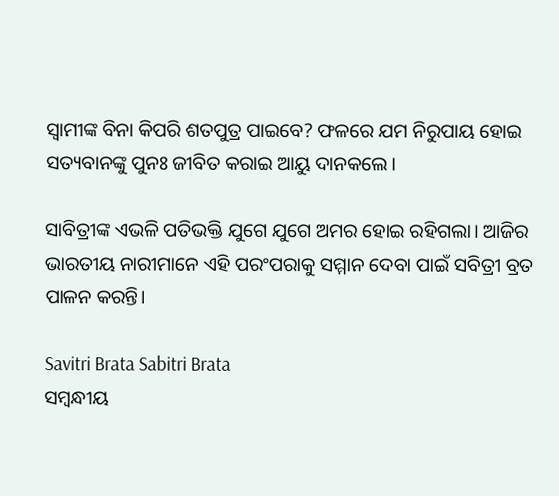ସ୍ୱାମୀଙ୍କ ବିନା କିପରି ଶତପୁତ୍ର ପାଇବେ? ଫଳରେ ଯମ ନିରୁପାୟ ହୋଇ ସତ୍ୟବାନଙ୍କୁ ପୁନଃ ଜୀବିତ କରାଇ ଆୟୁ ଦାନକଲେ।

ସାବିତ୍ରୀଙ୍କ ଏଭଳି ପତିଭକ୍ତି ଯୁଗେ ଯୁଗେ ଅମର ହୋଇ ରହିଗଲା। ଆଜିର ଭାରତୀୟ ନାରୀମାନେ ଏହି ପରଂପରାକୁ ସମ୍ମାନ ଦେବା ପାଇଁ ସବିତ୍ରୀ ବ୍ରତ ପାଳନ କରନ୍ତି।

Savitri Brata Sabitri Brata
ସମ୍ବନ୍ଧୀୟ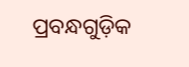ପ୍ରବନ୍ଧଗୁଡ଼ିକ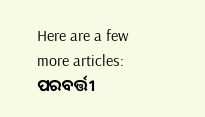Here are a few more articles:
ପରବର୍ତ୍ତୀ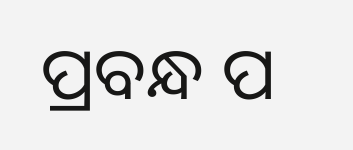ପ୍ରବନ୍ଧ ପ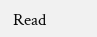Read